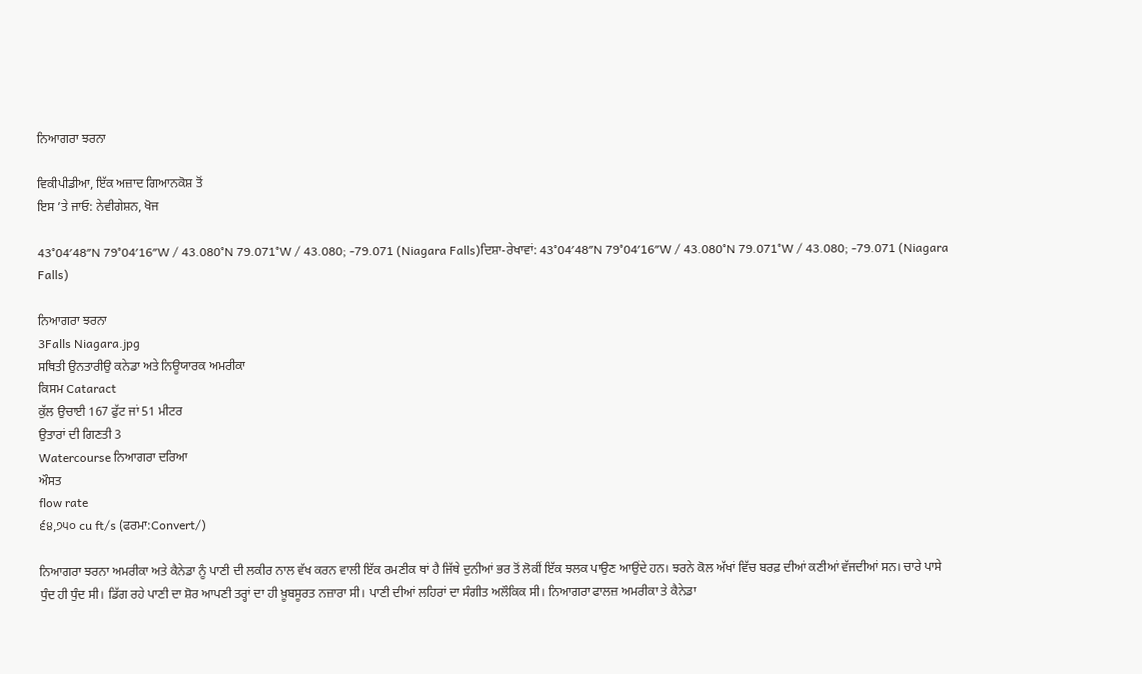ਨਿਆਗਰਾ ਝਰਨਾ

ਵਿਕੀਪੀਡੀਆ, ਇੱਕ ਅਜ਼ਾਦ ਗਿਆਨਕੋਸ਼ ਤੋਂ
ਇਸ ’ਤੇ ਜਾਓ: ਨੇਵੀਗੇਸ਼ਨ, ਖੋਜ

43°04′48″N 79°04′16″W / 43.080°N 79.071°W / 43.080; -79.071 (Niagara Falls)ਦਿਸ਼ਾ-ਰੇਖਾਵਾਂ: 43°04′48″N 79°04′16″W / 43.080°N 79.071°W / 43.080; -79.071 (Niagara Falls)

ਨਿਆਗਰਾ ਝਰਨਾ
3Falls Niagara.jpg
ਸਥਿਤੀ ਉਨਤਾਰੀਉ ਕਨੇਡਾ ਅਤੇ ਨਿਊਯਾਰਕ ਅਮਰੀਕਾ
ਕਿਸਮ Cataract
ਕੁੱਲ ਉਚਾਈ 167 ਫੁੱਟ ਜਾਂ 51 ਮੀਟਰ
ਉਤਾਰਾਂ ਦੀ ਗਿਣਤੀ 3
Watercourse ਨਿਆਗਰਾ ਦਰਿਆ
ਔਸਤ
flow rate
੬੪,੭੫੦ cu ft/s (ਫਰਮਾ:Convert/)

ਨਿਆਗਰਾ ਝਰਨਾ ਅਮਰੀਕਾ ਅਤੇ ਕੈਨੇਡਾ ਨੂੰ ਪਾਣੀ ਦੀ ਲਕੀਰ ਨਾਲ ਵੱਖ ਕਰਨ ਵਾਲੀ ਇੱਕ ਰਮਣੀਕ ਥਾਂ ਹੈ ਜਿੱਥੇ ਦੁਨੀਆਂ ਭਰ ਤੋਂ ਲੋਕੀਂ ਇੱਕ ਝਲਕ ਪਾਉਣ ਆਉਂਦੇ ਹਨ। ਝਰਨੇ ਕੋਲ ਅੱਖਾਂ ਵਿੱਚ ਬਰਫ਼ ਦੀਆਂ ਕਣੀਆਂ ਵੱਜਦੀਆਂ ਸਨ। ਚਾਰੇ ਪਾਸੇ ਧੁੰਦ ਹੀ ਧੁੰਦ ਸੀ। ਡਿੱਗ ਰਹੇ ਪਾਣੀ ਦਾ ਸ਼ੋਰ ਆਪਣੀ ਤਰ੍ਹਾਂ ਦਾ ਹੀ ਖ਼ੂਬਸੂਰਤ ਨਜ਼ਾਰਾ ਸੀ। ਪਾਣੀ ਦੀਆਂ ਲਹਿਰਾਂ ਦਾ ਸੰਗੀਤ ਅਲੌਕਿਕ ਸੀ। ਨਿਆਗਰਾ ਫਾਲਜ਼ ਅਮਰੀਕਾ ਤੇ ਕੈਨੇਡਾ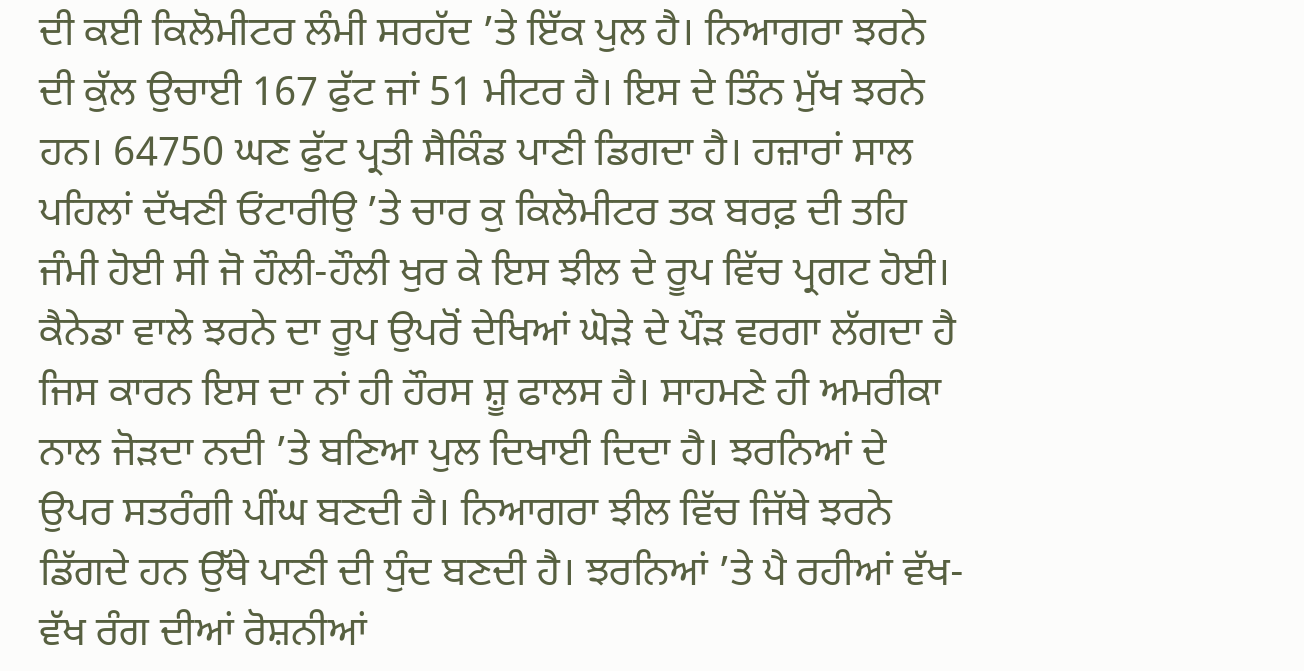ਦੀ ਕਈ ਕਿਲੋਮੀਟਰ ਲੰਮੀ ਸਰਹੱਦ ’ਤੇ ਇੱਕ ਪੁਲ ਹੈ। ਨਿਆਗਰਾ ਝਰਨੇ ਦੀ ਕੁੱਲ ਉਚਾਈ 167 ਫੁੱਟ ਜਾਂ 51 ਮੀਟਰ ਹੈ। ਇਸ ਦੇ ਤਿੰਨ ਮੁੱਖ ਝਰਨੇ ਹਨ। 64750 ਘਣ ਫੁੱਟ ਪ੍ਰਤੀ ਸੈਕਿੰਡ ਪਾਣੀ ਡਿਗਦਾ ਹੈ। ਹਜ਼ਾਰਾਂ ਸਾਲ ਪਹਿਲਾਂ ਦੱਖਣੀ ਓਂਟਾਰੀਉ ’ਤੇ ਚਾਰ ਕੁ ਕਿਲੋਮੀਟਰ ਤਕ ਬਰਫ਼ ਦੀ ਤਹਿ ਜੰਮੀ ਹੋਈ ਸੀ ਜੋ ਹੌਲੀ-ਹੌਲੀ ਖੁਰ ਕੇ ਇਸ ਝੀਲ ਦੇ ਰੂਪ ਵਿੱਚ ਪ੍ਰਗਟ ਹੋਈ। ਕੈਨੇਡਾ ਵਾਲੇ ਝਰਨੇ ਦਾ ਰੂਪ ਉਪਰੋਂ ਦੇਖਿਆਂ ਘੋੜੇ ਦੇ ਪੌੜ ਵਰਗਾ ਲੱਗਦਾ ਹੈ ਜਿਸ ਕਾਰਨ ਇਸ ਦਾ ਨਾਂ ਹੀ ਹੌਰਸ ਸ਼ੂ ਫਾਲਸ ਹੈ। ਸਾਹਮਣੇ ਹੀ ਅਮਰੀਕਾ ਨਾਲ ਜੋੜਦਾ ਨਦੀ ’ਤੇ ਬਣਿਆ ਪੁਲ ਦਿਖਾਈ ਦਿਦਾ ਹੈ। ਝਰਨਿਆਂ ਦੇ ਉਪਰ ਸਤਰੰਗੀ ਪੀਂਘ ਬਣਦੀ ਹੈ। ਨਿਆਗਰਾ ਝੀਲ ਵਿੱਚ ਜਿੱਥੇ ਝਰਨੇ ਡਿੱਗਦੇ ਹਨ ਉੱਥੇ ਪਾਣੀ ਦੀ ਧੁੰਦ ਬਣਦੀ ਹੈ। ਝਰਨਿਆਂ ’ਤੇ ਪੈ ਰਹੀਆਂ ਵੱਖ-ਵੱਖ ਰੰਗ ਦੀਆਂ ਰੋਸ਼ਨੀਆਂ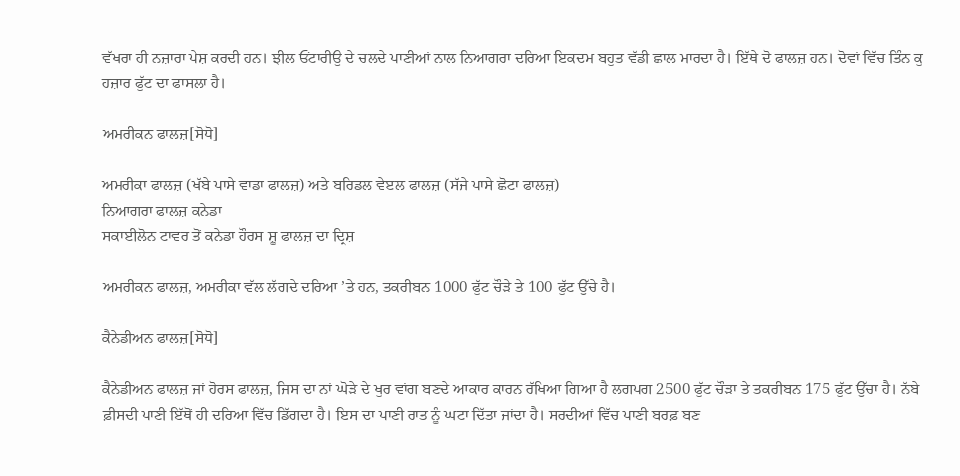ਵੱਖਰਾ ਹੀ ਨਜ਼ਾਰਾ ਪੇਸ਼ ਕਰਦੀ ਹਨ। ਝੀਲ ਓਂਟਾਰੀਉ ਦੇ ਚਲਦੇ ਪਾਣੀਆਂ ਨਾਲ ਨਿਆਗਰਾ ਦਰਿਆ ਇਕਦਮ ਬਹੁਤ ਵੱਡੀ ਛਾਲ ਮਾਰਦਾ ਹੈ। ਇੱਥੇ ਦੋ ਫਾਲਜ਼ ਹਨ। ਦੋਵਾਂ ਵਿੱਚ ਤਿੰਨ ਕੁ ਹਜ਼ਾਰ ਫੁੱਟ ਦਾ ਫਾਸਲਾ ਹੈ।

ਅਮਰੀਕਨ ਫਾਲਜ਼[ਸੋਧੋ]

ਅਮਰੀਕਾ ਫਾਲਜ਼ (ਖੱਬੇ ਪਾਸੇ ਵਾਡਾ ਫਾਲਜ਼) ਅਤੇ ਬਰਿਡਲ ਵੇੲਲ ਫਾਲਜ਼ (ਸੱਜੇ ਪਾਸੇ ਛੋਟਾ ਫਾਲਜ਼)
ਨਿਆਗਰਾ ਫਾਲਜ਼ ਕਨੇਡਾ
ਸਕਾਈਲੋਨ ਟਾਵਰ ਤੋਂ ਕਨੇਡਾ ਹੌਰਸ ਸ਼ੂ ਫਾਲਜ਼ ਦਾ ਦ੍ਰਿਸ਼

ਅਮਰੀਕਨ ਫਾਲਜ਼, ਅਮਰੀਕਾ ਵੱਲ ਲੱਗਦੇ ਦਰਿਆ ’ਤੇ ਹਨ, ਤਕਰੀਬਨ 1000 ਫੁੱਟ ਚੌੜੇ ਤੇ 100 ਫੁੱਟ ਉੱਚੇ ਹੈ।

ਕੈਨੇਡੀਅਨ ਫਾਲਜ਼[ਸੋਧੋ]

ਕੈਨੇਡੀਅਨ ਫਾਲਜ਼ ਜਾਂ ਹੋਰਸ ਫਾਲਜ਼, ਜਿਸ ਦਾ ਨਾਂ ਘੋੜੇ ਦੇ ਖੁਰ ਵਾਂਗ ਬਣਦੇ ਆਕਾਰ ਕਾਰਨ ਰੱਖਿਆ ਗਿਆ ਹੈ ਲਗਪਗ 2500 ਫੁੱਟ ਚੌੜਾ ਤੇ ਤਕਰੀਬਨ 175 ਫੁੱਟ ਉੱਚਾ ਹੈ। ਨੱਬੇ ਫ਼ੀਸਦੀ ਪਾਣੀ ਇੱਥੋਂ ਹੀ ਦਰਿਆ ਵਿੱਚ ਡਿੱਗਦਾ ਹੈ। ਇਸ ਦਾ ਪਾਣੀ ਰਾਤ ਨੂੰ ਘਟਾ ਦਿੱਤਾ ਜਾਂਦਾ ਹੈ। ਸਰਦੀਆਂ ਵਿੱਚ ਪਾਣੀ ਬਰਫ਼ ਬਣ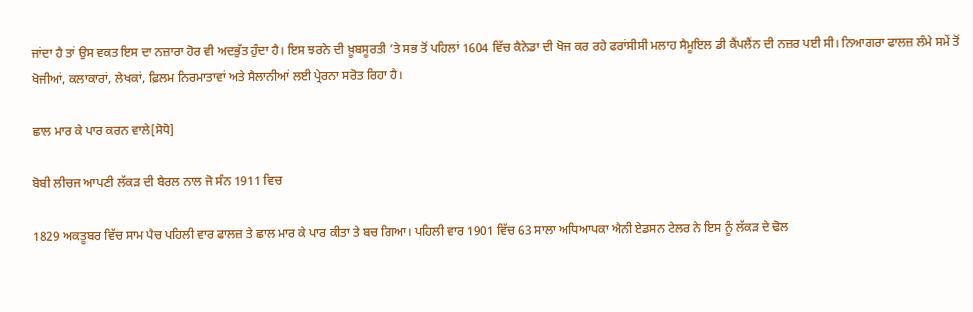ਜਾਂਦਾ ਹੈ ਤਾਂ ਉਸ ਵਕਤ ਇਸ ਦਾ ਨਜ਼ਾਰਾ ਹੋਰ ਵੀ ਅਦਭੁੱਤ ਹੁੰਦਾ ਹੈ। ਇਸ ਝਰਨੇ ਦੀ ਖ਼ੂਬਸੂਰਤੀ ’ਤੇ ਸਭ ਤੋਂ ਪਹਿਲਾਂ 1604 ਵਿੱਚ ਕੈਨੇਡਾ ਦੀ ਖੋਜ ਕਰ ਰਹੇ ਫਰਾਂਸੀਸੀ ਮਲਾਹ ਸੈਮੂਇਲ ਡੀ ਕੈਂਪਲੈਂਨ ਦੀ ਨਜ਼ਰ ਪਈ ਸੀ। ਨਿਆਗਰਾ ਫਾਲਜ਼ ਲੰਮੇ ਸਮੇਂ ਤੋਂ ਖੋਜੀਆਂ, ਕਲਾਕਾਰਾਂ, ਲੇਖਕਾਂ, ਫ਼ਿਲਮ ਨਿਰਮਾਤਾਵਾਂ ਅਤੇ ਸੈਲਾਨੀਆਂ ਲਈ ਪ੍ਰੇਰਨਾ ਸਰੋਤ ਰਿਹਾ ਹੈ।

ਛਾਲ ਮਾਰ ਕੇ ਪਾਰ ਕਰਨ ਵਾਲੇ[ਸੋਧੋ]

ਬੋਬੀ ਲੀਚਜ ਆਪਣੀ ਲੱਕੜ ਦੀ ਬੈਰਲ ਨਾਲ ਜੋ ਸੰਨ 1911 ਵਿਚ

1829 ਅਕਤੂਬਰ ਵਿੱਚ ਸਾਮ ਪੈਚ ਪਹਿਲੀ ਵਾਰ ਫਾਲਜ਼ ਤੇ ਛਾਲ ਮਾਰ ਕੇ ਪਾਰ ਕੀਤਾ ਤੇ ਬਚ ਗਿਆ। ਪਹਿਲੀ ਵਾਰ 1901 ਵਿੱਚ 63 ਸਾਲਾ ਅਧਿਆਪਕਾ ਐਨੀ ਏਡਸਨ ਟੇਲਰ ਨੇ ਇਸ ਨੂੰ ਲੱਕੜ ਦੇ ਢੋਲ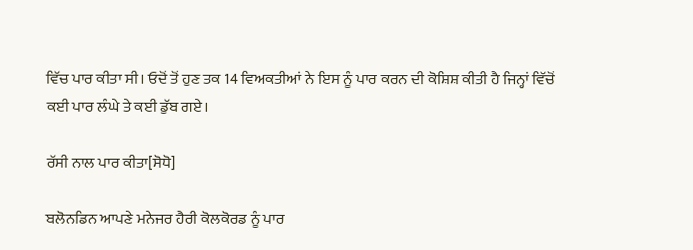ਵਿੱਚ ਪਾਰ ਕੀਤਾ ਸੀ। ਓਦੋਂ ਤੋਂ ਹੁਣ ਤਕ 14 ਵਿਅਕਤੀਆਂ ਨੇ ਇਸ ਨੂੰ ਪਾਰ ਕਰਨ ਦੀ ਕੋਸ਼ਿਸ਼ ਕੀਤੀ ਹੈ ਜਿਨ੍ਹਾਂ ਵਿੱਚੋਂ ਕਈ ਪਾਰ ਲੰਘੇ ਤੇ ਕਈ ਡੁੱਬ ਗਏ।

ਰੱਸੀ ਨਾਲ ਪਾਰ ਕੀਤਾ[ਸੋਧੋ]

ਬਲੋਨਡਿਨ ਆਪਣੇ ਮਨੇਜਰ ਹੈਰੀ ਕੋਲਕੋਰਡ ਨੂੰ ਪਾਰ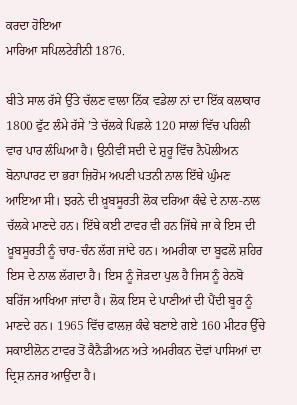ਕਰਦਾ ਹੋਇਆ
ਮਾਰਿਆ ਸਪਿਲਟੇਰੀਨੀ 1876.

ਬੀਤੇ ਸਾਲ ਰੱਸੇ ਉੱਤੇ ਚੱਲਣ ਵਾਲਾ ਨਿੱਕ ਵਡੇਲਾ ਨਾਂ ਦਾ ਇੱਕ ਕਲਾਕਾਰ 1800 ਫੁੱਟ ਲੰਮੇ ਰੱਸੇ ’ਤੇ ਚੱਲਕੇ ਪਿਛਲੇ 120 ਸਾਲਾਂ ਵਿੱਚ ਪਹਿਲੀ ਵਾਰ ਪਾਰ ਲੰਘਿਆ ਹੈ। ਉਨੀਵੀਂ ਸਦੀ ਦੇ ਸ਼ੁਰੂ ਵਿੱਚ ਨੈਪੋਲੀਅਨ ਬੋਨਾਪਾਰਟ ਦਾ ਭਰਾ ਜ਼ਿਰੋਮ ਅਪਣੀ ਪਤਨੀ ਨਾਲ ਇੱਥੇ ਘੁੰਮਣ ਆਇਆ ਸੀ। ਝਰਨੇ ਦੀ ਖ਼ੂਬਸੂਰਤੀ ਲੋਕ ਦਰਿਆ ਕੰਢੇ ਦੇ ਨਾਲ-ਨਾਲ ਚੱਲਕੇ ਮਾਣਦੇ ਹਨ। ਇੱਥੇ ਕਈ ਟਾਵਰ ਵੀ ਹਨ ਜਿੱਥੇ ਜਾ ਕੇ ਇਸ ਦੀ ਖ਼ੂਬਸੂਰਤੀ ਨੂੰ ਚਾਰ-ਚੰਨ ਲੱਗ ਜਾਂਦੇ ਹਨ। ਅਮਰੀਕਾ ਦਾ ਬੂਫਲੋ ਸ਼ਹਿਰ ਇਸ ਦੇ ਨਾਲ ਲੱਗਦਾ ਹੈ। ਇਸ ਨੂੰ ਜੋੜਦਾ ਪੁਲ ਹੈ ਜਿਸ ਨੂੰ ਰੇਨਬੋ ਬਰਿੱਜ ਆਖਿਆ ਜਾਂਦਾ ਹੈ। ਲੋਕ ਇਸ ਦੇ ਪਾਣੀਆਂ ਦੀ ਪੈਂਦੀ ਬੂਰ ਨੂੰ ਮਾਣਦੇ ਹਨ। 1965 ਵਿੱਚ ਫਾਲਜ਼ ਕੰਢੇ ਬਣਾਏ ਗਏ 160 ਮੀਟਰ ਉੱਚੇ ਸਕਾਈਲੋਨ ਟਾਵਰ ਤੋਂ ਕੈਨੈਡੀਅਨ ਅਤੇ ਅਮਰੀਕਨ ਦੋਵਾਂ ਪਾਸਿਆਂ ਦਾ ਦ੍ਰਿਸ਼ ਨਜਰ ਆਉਂਦਾ ਹੈ।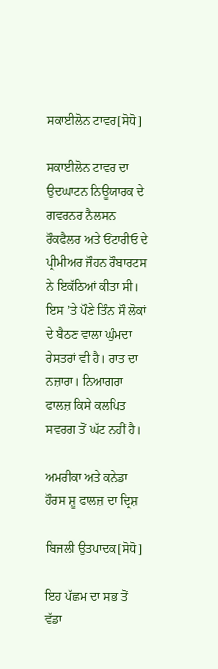ਸਕਾਈਲੋਨ ਟਾਵਰ[ਸੋਧੋ]

ਸਕਾਈਲੋਨ ਟਾਵਰ ਦਾ ਉਦਘਾਟਨ ਨਿਊਯਾਰਕ ਦੇ ਗਵਰਨਰ ਨੈਲਸਨ ਰੌਕਫੈਲਰ ਅਤੇ ਓਂਟਾਰੀਓ ਦੇ ਪ੍ਰੀਮੀਅਰ ਜੌਹਨ ਰੌਬਾਰਟਸ ਨੇ ਇਕੱਠਿਆਂ ਕੀਤਾ ਸੀ। ਇਸ ’ਤੇ ਪੌਣੇ ਤਿੰਨ ਸੌ ਲੋਕਾਂ ਦੇ ਬੈਠਣ ਵਾਲਾ ਘੁੰਮਦਾ ਰੇਸਤਰਾਂ ਵੀ ਹੈ। ਰਾਤ ਦਾ ਨਜ਼ਾਰਾ। ਨਿਆਗਰਾ ਫਾਲਜ਼ ਕਿਸੇ ਕਲਪਿਤ ਸਵਰਗ ਤੋਂ ਘੱਟ ਨਹੀਂ ਹੈ।

ਅਮਰੀਕਾ ਅਤੇ ਕਨੇਡਾ ਹੌਰਸ ਸ਼ੂ ਫਾਲਜ਼ ਦਾ ਦ੍ਰਿਸ਼

ਬਿਜਲੀ ਉਤਪਾਦਕ[ਸੋਧੋ]

ਇਹ ਪੱਛਮ ਦਾ ਸਭ ਤੋਂ ਵੱਡਾ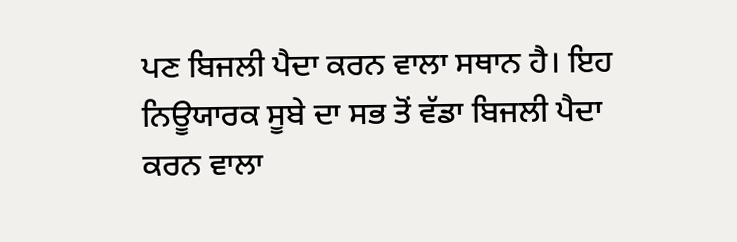ਪਣ ਬਿਜਲੀ ਪੈਦਾ ਕਰਨ ਵਾਲਾ ਸਥਾਨ ਹੈ। ਇਹ ਨਿਊਯਾਰਕ ਸੂਬੇ ਦਾ ਸਭ ਤੋਂ ਵੱਡਾ ਬਿਜਲੀ ਪੈਦਾ ਕਰਨ ਵਾਲਾ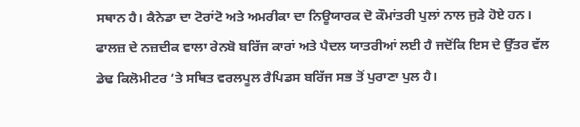ਸਥਾਨ ਹੈ। ਕੈਨੇਡਾ ਦਾ ਟੋਰਾਂਟੋ ਅਤੇ ਅਮਰੀਕਾ ਦਾ ਨਿਊਯਾਰਕ ਦੋ ਕੌਮਾਂਤਰੀ ਪੁਲਾਂ ਨਾਲ ਜੁੜੇ ਹੋਏ ਹਨ। ਫਾਲਜ਼ ਦੇ ਨਜ਼ਦੀਕ ਵਾਲਾ ਰੇਨਬੋ ਬਰਿੱਜ ਕਾਰਾਂ ਅਤੇ ਪੈਦਲ ਯਾਤਰੀਆਂ ਲਈ ਹੈ ਜਦੋਂਕਿ ਇਸ ਦੇ ਉੱਤਰ ਵੱਲ ਡੇਢ ਕਿਲੋਮੀਟਰ ’ਤੇ ਸਥਿਤ ਵਰਲਪੂਲ ਰੈਪਿਡਸ ਬਰਿੱਜ ਸਭ ਤੋਂ ਪੁਰਾਣਾ ਪੁਲ ਹੈ।